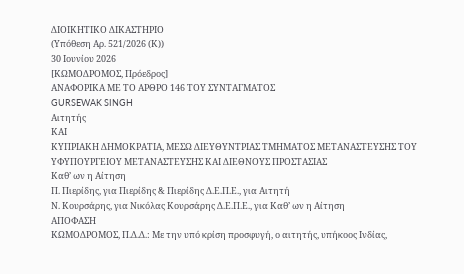ΔΙΟΙΚΗΤΙΚΟ ΔΙΚΑΣΤΗΡΙΟ
(Υπόθεση Αρ. 521/2026 (Κ))
30 Ιουνίου 2026
[ΚΩΜΟΔΡΟΜΟΣ, Πρόεδρος]
ΑΝΑΦΟΡΙΚΑ ΜΕ ΤΟ ΑΡΘΡΟ 146 ΤΟΥ ΣΥΝΤΑΓΜΑΤΟΣ
GURSEWAK SINGH
Αιτητής
ΚΑΙ
ΚΥΠΡΙΑΚΗ ΔΗΜΟΚΡΑΤΙΑ, ΜΕΣΩ ΔΙΕΥΘΥΝΤΡΙΑΣ ΤΜΗΜΑΤΟΣ ΜΕΤΑΝΑΣΤΕΥΣΗΣ ΤΟΥ ΥΦΥΠΟΥΡΓΕΙΟΥ ΜΕΤΑΝΑΣΤΕΥΣΗΣ ΚΑΙ ΔΙΕΘΝΟΥΣ ΠΡΟΣΤΑΣΙΑΣ
Καθ’ ων η Αίτηση
Π. Πιερίδης, για Πιερίδης & Πιερίδης Δ.Ε.Π.Ε., για Αιτητή
Ν. Κουρσάρης, για Νικόλας Κουρσάρης Δ.Ε.Π.Ε., για Καθ’ ων η Αίτηση
ΑΠΟΦΑΣΗ
ΚΩΜΟΔΡΟΜΟΣ, Π.Δ.Δ.: Με την υπό κρίση προσφυγή, ο αιτητής, υπήκοος Ινδίας,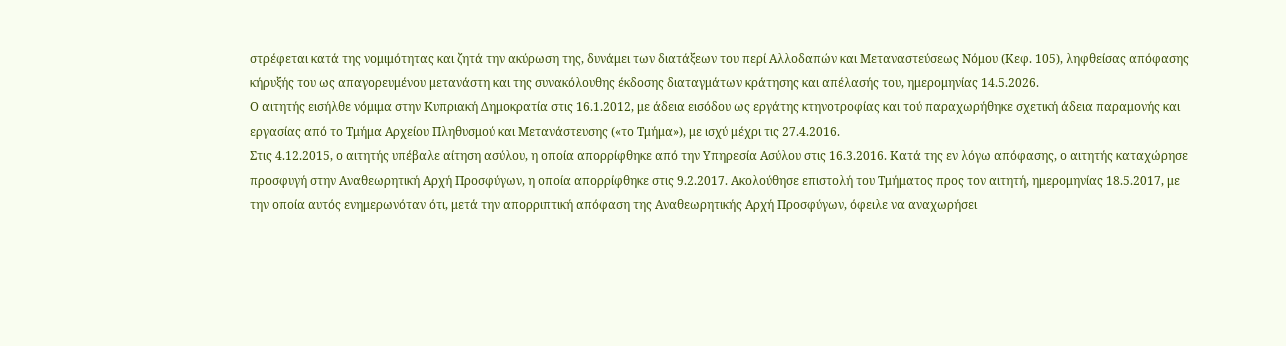στρέφεται κατά της νομιμότητας και ζητά την ακύρωση της, δυνάμει των διατάξεων του περί Αλλοδαπών και Μεταναστεύσεως Νόμου (Κεφ. 105), ληφθείσας απόφασης κήρυξής του ως απαγορευμένου μετανάστη και της συνακόλουθης έκδοσης διαταγμάτων κράτησης και απέλασής του, ημερομηνίας 14.5.2026.
Ο αιτητής εισήλθε νόμιμα στην Κυπριακή Δημοκρατία στις 16.1.2012, με άδεια εισόδου ως εργάτης κτηνοτροφίας και τού παραχωρήθηκε σχετική άδεια παραμονής και εργασίας από το Τμήμα Αρχείου Πληθυσμού και Μετανάστευσης («το Τμήμα»), με ισχύ μέχρι τις 27.4.2016.
Στις 4.12.2015, ο αιτητής υπέβαλε αίτηση ασύλου, η οποία απορρίφθηκε από την Υπηρεσία Ασύλου στις 16.3.2016. Κατά της εν λόγω απόφασης, ο αιτητής καταχώρησε προσφυγή στην Αναθεωρητική Αρχή Προσφύγων, η οποία απορρίφθηκε στις 9.2.2017. Ακολούθησε επιστολή του Τμήματος προς τον αιτητή, ημερομηνίας 18.5.2017, με την οποία αυτός ενημερωνόταν ότι, μετά την απορριπτική απόφαση της Αναθεωρητικής Αρχή Προσφύγων, όφειλε να αναχωρήσει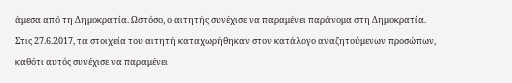άμεσα από τη Δημοκρατία. Ωστόσο, ο αιτητής συνέχισε να παραμένει παράνομα στη Δημοκρατία.
Στις 27.6.2017, τα στοιχεία του αιτητή καταχωρήθηκαν στον κατάλογο αναζητούμενων προσώπων, καθότι αυτός συνέχισε να παραμένει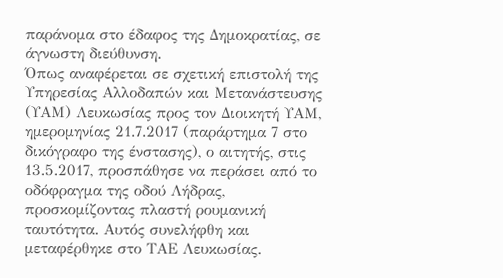παράνομα στο έδαφος της Δημοκρατίας, σε άγνωστη διεύθυνση.
Όπως αναφέρεται σε σχετική επιστολή της Υπηρεσίας Αλλοδαπών και Μετανάστευσης (ΥΑΜ) Λευκωσίας προς τον Διοικητή ΥΑΜ, ημερομηνίας 21.7.2017 (παράρτημα 7 στο δικόγραφο της ένστασης), ο αιτητής, στις 13.5.2017, προσπάθησε να περάσει από το οδόφραγμα της οδού Λήδρας, προσκομίζοντας πλαστή ρουμανική ταυτότητα. Αυτός συνελήφθη και μεταφέρθηκε στο ΤΑΕ Λευκωσίας.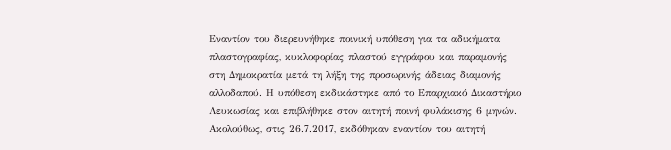Εναντίον του διερευνήθηκε ποινική υπόθεση για τα αδικήματα πλαστογραφίας, κυκλοφορίας πλαστού εγγράφου και παραμονής στη Δημοκρατία μετά τη λήξη της προσωρινής άδειας διαμονής αλλοδαπού. Η υπόθεση εκδικάστηκε από το Επαρχιακό Δικαστήριο Λευκωσίας και επιβλήθηκε στον αιτητή ποινή φυλάκισης 6 μηνών.
Ακολούθως, στις 26.7.2017, εκδόθηκαν εναντίον του αιτητή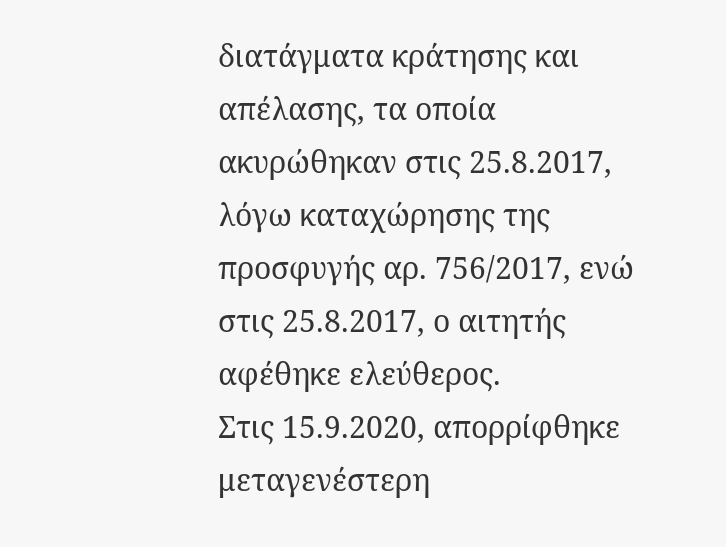διατάγματα κράτησης και απέλασης, τα οποία ακυρώθηκαν στις 25.8.2017, λόγω καταχώρησης της προσφυγής αρ. 756/2017, ενώ στις 25.8.2017, ο αιτητής αφέθηκε ελεύθερος.
Στις 15.9.2020, απορρίφθηκε μεταγενέστερη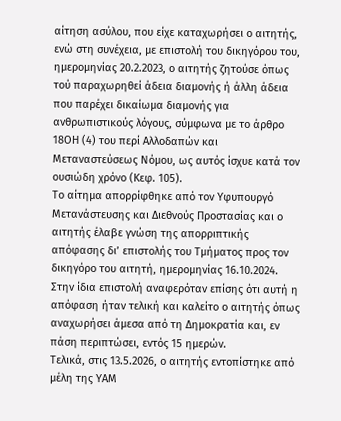αίτηση ασύλου, που είχε καταχωρήσει ο αιτητής, ενώ στη συνέχεια, με επιστολή του δικηγόρου του, ημερομηνίας 20.2.2023, ο αιτητής ζητούσε όπως τού παραχωρηθεί άδεια διαμονής ή άλλη άδεια που παρέχει δικαίωμα διαμονής για ανθρωπιστικούς λόγους, σύμφωνα με το άρθρο 18ΟΗ (4) του περί Αλλοδαπών και Μεταναστεύσεως Νόμου, ως αυτός ίσχυε κατά τον ουσιώδη χρόνο (Κεφ. 105).
Το αίτημα απορρίφθηκε από τον Υφυπουργό Μετανάστευσης και Διεθνούς Προστασίας και ο αιτητής έλαβε γνώση της απορριπτικής απόφασης δι’ επιστολής του Τμήματος προς τον δικηγόρο του αιτητή, ημερομηνίας 16.10.2024. Στην ίδια επιστολή αναφερόταν επίσης ότι αυτή η απόφαση ήταν τελική και καλείτο ο αιτητής όπως αναχωρήσει άμεσα από τη Δημοκρατία και, εν πάση περιπτώσει, εντός 15 ημερών.
Τελικά, στις 13.5.2026, ο αιτητής εντοπίστηκε από μέλη της ΥΑΜ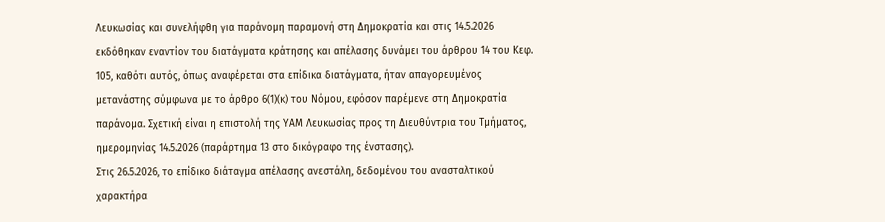Λευκωσίας και συνελήφθη για παράνομη παραμονή στη Δημοκρατία και στις 14.5.2026 εκδόθηκαν εναντίον του διατάγματα κράτησης και απέλασης δυνάμει του άρθρου 14 του Κεφ. 105, καθότι αυτός, όπως αναφέρεται στα επίδικα διατάγματα, ήταν απαγορευμένος μετανάστης σύμφωνα με το άρθρο 6(1)(κ) του Νόμου, εφόσον παρέμενε στη Δημοκρατία παράνομα. Σχετική είναι η επιστολή της ΥΑΜ Λευκωσίας προς τη Διευθύντρια του Τμήματος, ημερομηνίας 14.5.2026 (παράρτημα 13 στο δικόγραφο της ένστασης).
Στις 26.5.2026, το επίδικο διάταγμα απέλασης ανεστάλη, δεδομένου του ανασταλτικού χαρακτήρα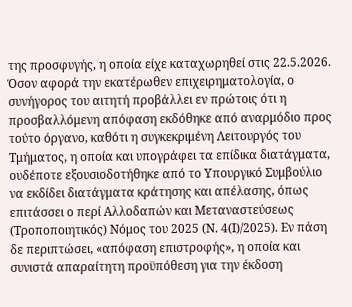της προσφυγής, η οποία είχε καταχωρηθεί στις 22.5.2026.
Όσον αφορά την εκατέρωθεν επιχειρηματολογία, ο συνήγορος του αιτητή προβάλλει εν πρώτοις ότι η προσβαλλόμενη απόφαση εκδόθηκε από αναρμόδιο προς τούτο όργανο, καθότι η συγκεκριμένη Λειτουργός του Τμήματος, η οποία και υπογράφει τα επίδικα διατάγματα, ουδέποτε εξουσιοδοτήθηκε από το Υπουργικό Συμβούλιο να εκδίδει διατάγματα κράτησης και απέλασης, όπως επιτάσσει ο περί Αλλοδαπών και Μεταναστεύσεως (Τροποποιητικός) Νόμος του 2025 (Ν. 4(Ι)/2025). Εν πάση δε περιπτώσει, «απόφαση επιστροφής», η οποία και συνιστά απαραίτητη προϋπόθεση για την έκδοση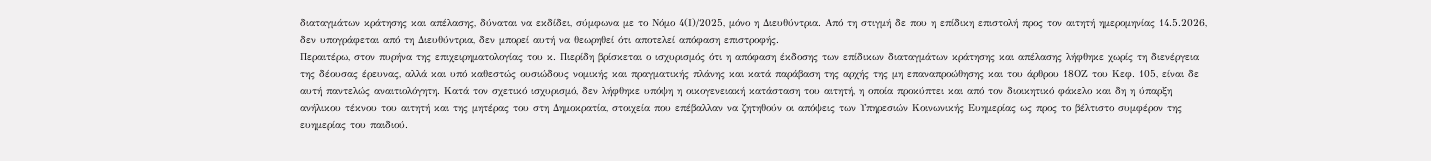διαταγμάτων κράτησης και απέλασης, δύναται να εκδίδει, σύμφωνα με το Νόμο 4(Ι)/2025, μόνο η Διευθύντρια. Από τη στιγμή δε που η επίδικη επιστολή προς τον αιτητή ημερομηνίας 14.5.2026, δεν υπογράφεται από τη Διευθύντρια, δεν μπορεί αυτή να θεωρηθεί ότι αποτελεί απόφαση επιστροφής.
Περαιτέρω, στον πυρήνα της επιχειρηματολογίας του κ. Πιερίδη βρίσκεται ο ισχυρισμός ότι η απόφαση έκδοσης των επίδικων διαταγμάτων κράτησης και απέλασης λήφθηκε χωρίς τη διενέργεια της δέουσας έρευνας, αλλά και υπό καθεστώς ουσιώδους νομικής και πραγματικής πλάνης και κατά παράβαση της αρχής της μη επαναπροώθησης και του άρθρου 18ΟΖ του Κεφ. 105, είναι δε αυτή παντελώς αναιτιολόγητη. Κατά τον σχετικό ισχυρισμό, δεν λήφθηκε υπόψη η οικογενειακή κατάσταση του αιτητή, η οποία προκύπτει και από τον διοικητικό φάκελο και δη η ύπαρξη ανήλικου τέκνου του αιτητή και της μητέρας του στη Δημοκρατία, στοιχεία που επέβαλλαν να ζητηθούν οι απόψεις των Υπηρεσιών Κοινωνικής Ευημερίας ως προς το βέλτιστο συμφέρον της ευημερίας του παιδιού.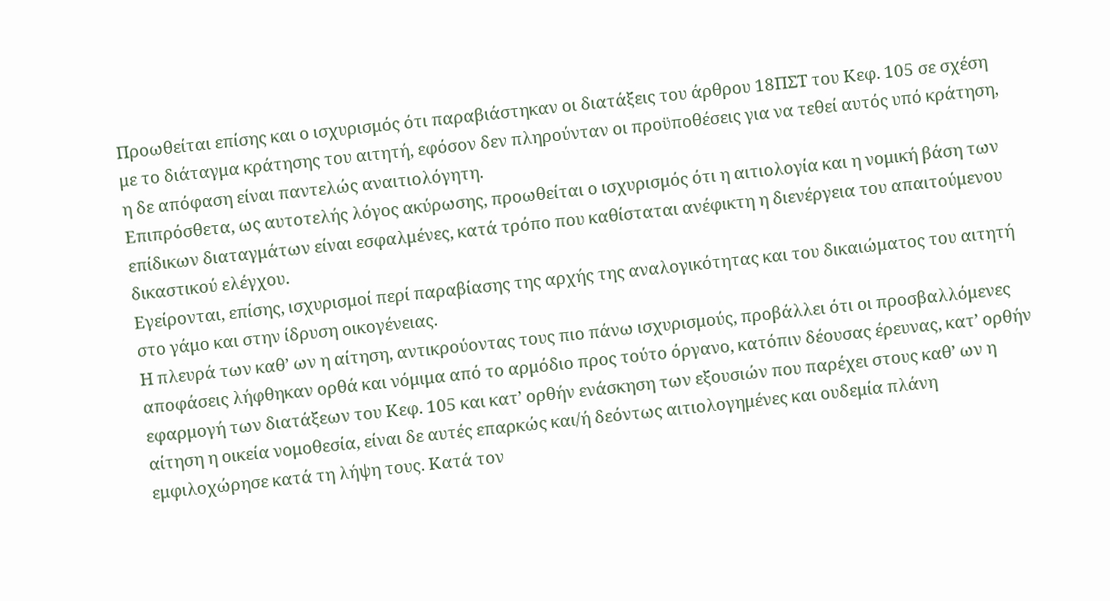Προωθείται επίσης και ο ισχυρισμός ότι παραβιάστηκαν οι διατάξεις του άρθρου 18ΠΣΤ του Κεφ. 105 σε σχέση με το διάταγμα κράτησης του αιτητή, εφόσον δεν πληρούνταν οι προϋποθέσεις για να τεθεί αυτός υπό κράτηση, η δε απόφαση είναι παντελώς αναιτιολόγητη.
Επιπρόσθετα, ως αυτοτελής λόγος ακύρωσης, προωθείται ο ισχυρισμός ότι η αιτιολογία και η νομική βάση των επίδικων διαταγμάτων είναι εσφαλμένες, κατά τρόπο που καθίσταται ανέφικτη η διενέργεια του απαιτούμενου δικαστικού ελέγχου.
Εγείρονται, επίσης, ισχυρισμοί περί παραβίασης της αρχής της αναλογικότητας και του δικαιώματος του αιτητή στο γάμο και στην ίδρυση οικογένειας.
Η πλευρά των καθ’ ων η αίτηση, αντικρούοντας τους πιο πάνω ισχυρισμούς, προβάλλει ότι οι προσβαλλόμενες αποφάσεις λήφθηκαν ορθά και νόμιμα από το αρμόδιο προς τούτο όργανο, κατόπιν δέουσας έρευνας, κατ’ ορθήν εφαρμογή των διατάξεων του Κεφ. 105 και κατ’ ορθήν ενάσκηση των εξουσιών που παρέχει στους καθ’ ων η αίτηση η οικεία νομοθεσία, είναι δε αυτές επαρκώς και/ή δεόντως αιτιολογημένες και ουδεμία πλάνη εμφιλοχώρησε κατά τη λήψη τους. Κατά τον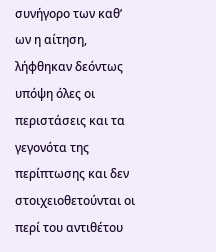συνήγορο των καθ’ ων η αίτηση, λήφθηκαν δεόντως υπόψη όλες οι περιστάσεις και τα γεγονότα της περίπτωσης και δεν στοιχειοθετούνται οι περί του αντιθέτου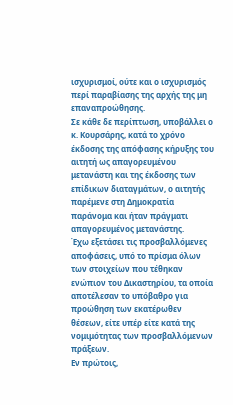ισχυρισμοί, ούτε και ο ισχυρισμός περί παραβίασης της αρχής της μη επαναπροώθησης.
Σε κάθε δε περίπτωση, υποβάλλει ο κ. Κουρσάρης, κατά το χρόνο έκδοσης της απόφασης κήρυξης του αιτητή ως απαγορευμένου μετανάστη και της έκδοσης των επίδικων διαταγμάτων, ο αιτητής παρέμενε στη Δημοκρατία παράνομα και ήταν πράγματι απαγορευμένος μετανάστης.
Έχω εξετάσει τις προσβαλλόμενες αποφάσεις, υπό το πρίσμα όλων των στοιχείων που τέθηκαν ενώπιον του Δικαστηρίου, τα οποία αποτέλεσαν το υπόβαθρο για προώθηση των εκατέρωθεν θέσεων, είτε υπέρ είτε κατά της νομιμότητας των προσβαλλόμενων πράξεων.
Εν πρώτοις,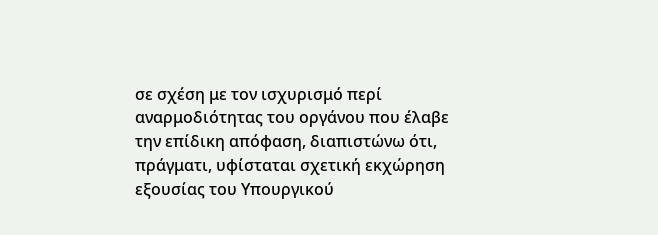σε σχέση με τον ισχυρισμό περί αναρμοδιότητας του οργάνου που έλαβε την επίδικη απόφαση, διαπιστώνω ότι, πράγματι, υφίσταται σχετική εκχώρηση εξουσίας του Υπουργικού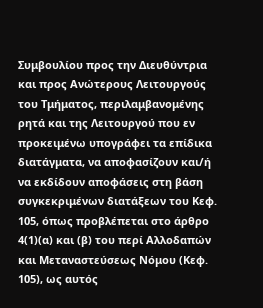Συμβουλίου προς την Διευθύντρια και προς Ανώτερους Λειτουργούς του Τμήματος, περιλαμβανομένης ρητά και της Λειτουργού που εν προκειμένω υπογράφει τα επίδικα διατάγματα, να αποφασίζουν και/ή να εκδίδουν αποφάσεις στη βάση συγκεκριμένων διατάξεων του Κεφ. 105, όπως προβλέπεται στο άρθρο 4(1)(α) και (β) του περί Αλλοδαπών και Μεταναστεύσεως Νόμου (Κεφ. 105), ως αυτός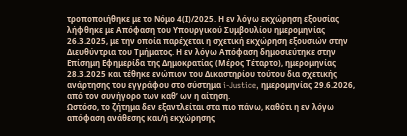τροποποιήθηκε με το Νόμο 4(Ι)/2025. Η εν λόγω εκχώρηση εξουσίας λήφθηκε με Απόφαση του Υπουργικού Συμβουλίου ημερομηνίας 26.3.2025, με την οποία παρέχεται η σχετική εκχώρηση εξουσιών στην Διευθύντρια του Τμήματος. Η εν λόγω Απόφαση δημοσιεύτηκε στην Επίσημη Εφημερίδα της Δημοκρατίας (Μέρος Τέταρτο), ημερομηνίας 28.3.2025 και τέθηκε ενώπιον του Δικαστηρίου τούτου δια σχετικής ανάρτησης του εγγράφου στο σύστημα i-Justice, ημερομηνίας 29.6.2026, από τον συνήγορο των καθ’ ων η αίτηση.
Ωστόσο, το ζήτημα δεν εξαντλείται στα πιο πάνω, καθότι η εν λόγω απόφαση ανάθεσης και/ή εκχώρησης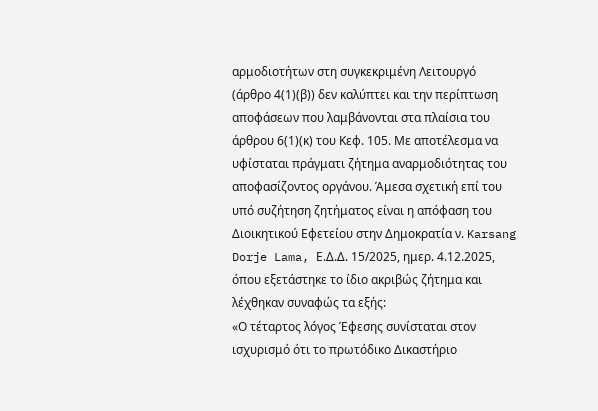αρμοδιοτήτων στη συγκεκριμένη Λειτουργό (άρθρο 4(1)(β)) δεν καλύπτει και την περίπτωση αποφάσεων που λαμβάνονται στα πλαίσια του άρθρου 6(1)(κ) του Κεφ. 105. Με αποτέλεσμα να υφίσταται πράγματι ζήτημα αναρμοδιότητας του αποφασίζοντος οργάνου. Άμεσα σχετική επί του υπό συζήτηση ζητήματος είναι η απόφαση του Διοικητικού Εφετείου στην Δημοκρατία ν. Karsang Dorje Lama, Ε.Δ.Δ. 15/2025, ημερ. 4.12.2025, όπου εξετάστηκε το ίδιο ακριβώς ζήτημα και λέχθηκαν συναφώς τα εξής:
«Ο τέταρτος λόγος Έφεσης συνίσταται στον ισχυρισμό ότι το πρωτόδικο Δικαστήριο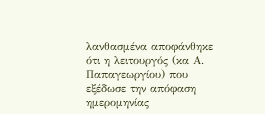λανθασμένα αποφάνθηκε ότι η λειτουργός (κα Α. Παπαγεωργίου) που εξέδωσε την απόφαση ημερομηνίας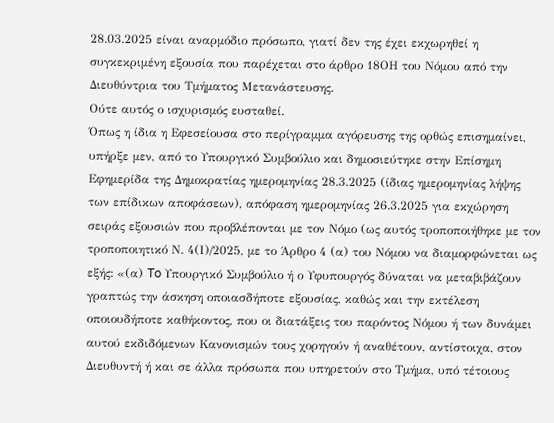28.03.2025 είναι αναρμόδιο πρόσωπο, γιατί δεν της έχει εκχωρηθεί η συγκεκριμένη εξουσία που παρέχεται στο άρθρο 18ΟΗ του Νόμου από την Διευθύντρια του Τμήματος Μετανάστευσης.
Ούτε αυτός ο ισχυρισμός ευσταθεί.
Όπως η ίδια η Εφεσείουσα στο περίγραμμα αγόρευσης της ορθώς επισημαίνει, υπήρξε μεν, από το Υπουργικό Συμβούλιο και δημοσιεύτηκε στην Επίσημη Εφημερίδα της Δημοκρατίας ημερομηνίας 28.3.2025 (ίδιας ημερομηνίας λήψης των επίδικων αποφάσεων), απόφαση ημερομηνίας 26.3.2025 για εκχώρηση σειράς εξουσιών που προβλέπονται με τον Νόμο (ως αυτός τροποποιήθηκε με τον τροποποιητικό Ν. 4(Ι)/2025, με το Άρθρο 4 (α) του Νόμου να διαμορφώνεται ως εξής: «(α) To Υπουργικό Συμβούλιο ή ο Υφυπουργός δύναται να μεταβιβάζουν γραπτώς την άσκηση οποιασδήποτε εξουσίας, καθώς και την εκτέλεση οποιουδήποτε καθήκοντος, που οι διατάξεις του παρόντος Νόμου ή των δυνάμει αυτού εκδιδόμενων Κανονισμών τους χορηγούν ή αναθέτουν, αντίστοιχα, στον Διευθυντή ή και σε άλλα πρόσωπα που υπηρετούν στο Τμήμα, υπό τέτοιους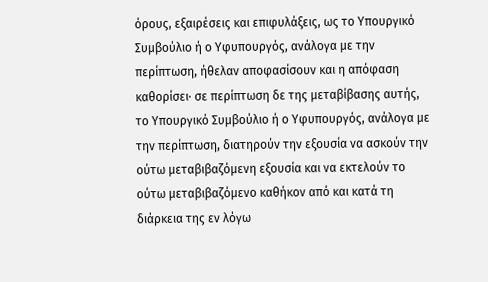όρους, εξαιρέσεις και επιφυλάξεις, ως τo Υπουργικό Συμβούλιο ή ο Υφυπουργός, ανάλογα με την περίπτωση, ήθελαν αποφασίσουν και η απόφαση καθορίσει· σε περίπτωση δε της μεταβίβασης αυτής, το Υπουργικό Συμβούλιο ή ο Υφυπουργός, ανάλογα με την περίπτωση, διατηρούν την εξουσία να ασκούν την ούτω μεταβιβαζόμενη εξουσία και να εκτελούν το ούτω μεταβιβαζόμενο καθήκον από και κατά τη διάρκεια της εν λόγω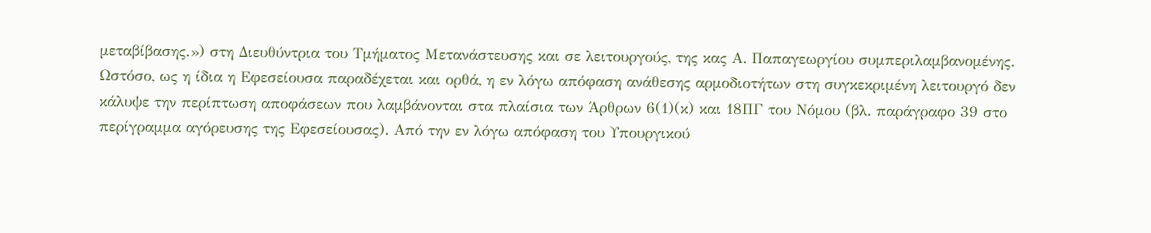μεταβίβασης.») στη Διευθύντρια του Τμήματος Μετανάστευσης και σε λειτουργούς, της κας Α. Παπαγεωργίου συμπεριλαμβανομένης.
Ωστόσο, ως η ίδια η Εφεσείουσα παραδέχεται και ορθά, η εν λόγω απόφαση ανάθεσης αρμοδιοτήτων στη συγκεκριμένη λειτουργό δεν κάλυψε την περίπτωση αποφάσεων που λαμβάνονται στα πλαίσια των Άρθρων 6(1)(κ) και 18ΠΓ του Νόμου (βλ. παράγραφο 39 στο περίγραμμα αγόρευσης της Εφεσείουσας). Από την εν λόγω απόφαση του Υπουργικού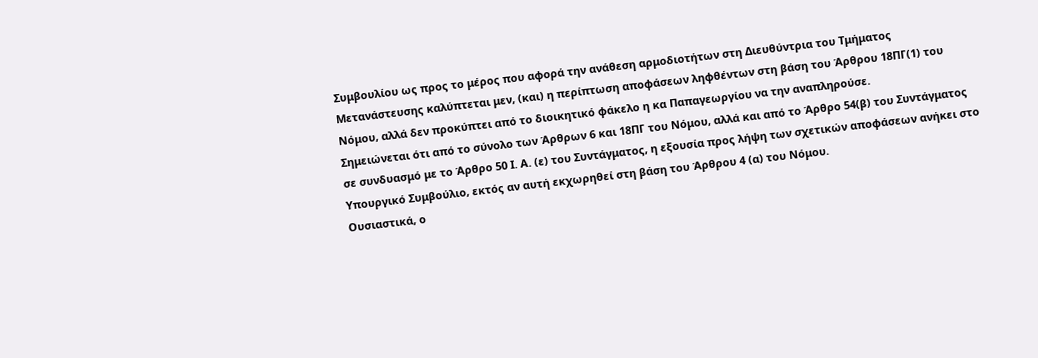Συμβουλίου ως προς το μέρος που αφορά την ανάθεση αρμοδιοτήτων στη Διευθύντρια του Τμήματος Μετανάστευσης καλύπτεται μεν, (και) η περίπτωση αποφάσεων ληφθέντων στη βάση του Άρθρου 18ΠΓ(1) του Νόμου, αλλά δεν προκύπτει από το διοικητικό φάκελο η κα Παπαγεωργίου να την αναπληρούσε.
Σημειώνεται ότι από το σύνολο των Άρθρων 6 και 18ΠΓ του Νόμου, αλλά και από το Άρθρο 54(β) του Συντάγματος σε συνδυασμό με το Άρθρο 50 Ι. Α. (ε) του Συντάγματος, η εξουσία προς λήψη των σχετικών αποφάσεων ανήκει στο Υπουργικό Συμβούλιο, εκτός αν αυτή εκχωρηθεί στη βάση του Άρθρου 4 (α) του Νόμου.
Ουσιαστικά, ο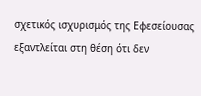σχετικός ισχυρισμός της Εφεσείουσας εξαντλείται στη θέση ότι δεν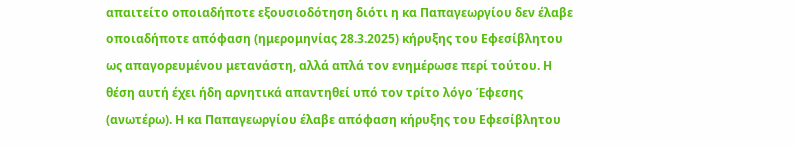απαιτείτο οποιαδήποτε εξουσιοδότηση διότι η κα Παπαγεωργίου δεν έλαβε οποιαδήποτε απόφαση (ημερομηνίας 28.3.2025) κήρυξης του Εφεσίβλητου ως απαγορευμένου μετανάστη, αλλά απλά τον ενημέρωσε περί τούτου. Η θέση αυτή έχει ήδη αρνητικά απαντηθεί υπό τον τρίτο λόγο Έφεσης (ανωτέρω). Η κα Παπαγεωργίου έλαβε απόφαση κήρυξης του Εφεσίβλητου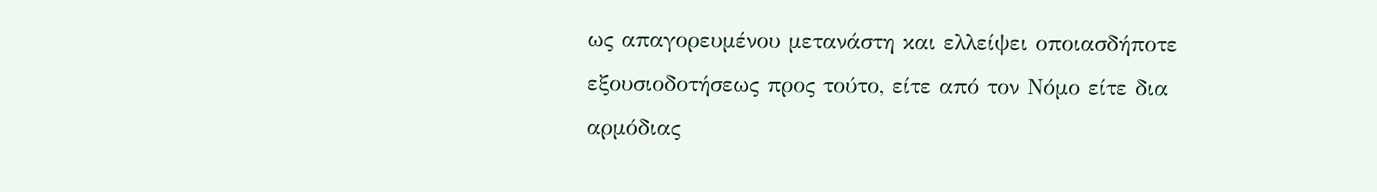ως απαγορευμένου μετανάστη και ελλείψει οποιασδήποτε εξουσιοδοτήσεως προς τούτο, είτε από τον Νόμο είτε δια αρμόδιας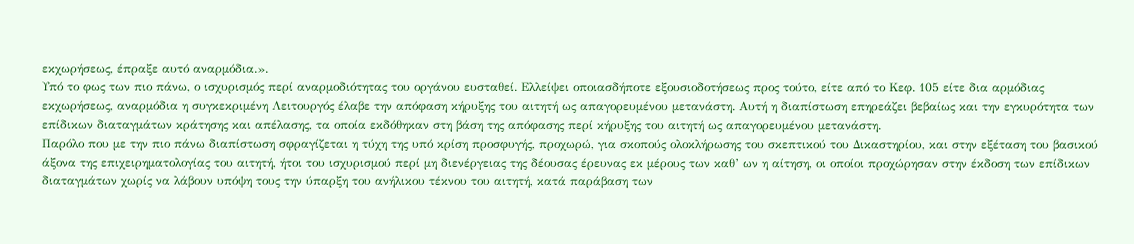εκχωρήσεως, έπραξε αυτό αναρμόδια.».
Υπό το φως των πιο πάνω, ο ισχυρισμός περί αναρμοδιότητας του οργάνου ευσταθεί. Ελλείψει οποιασδήποτε εξουσιοδοτήσεως προς τούτο, είτε από το Κεφ. 105 είτε δια αρμόδιας εκχωρήσεως, αναρμόδια η συγκεκριμένη Λειτουργός έλαβε την απόφαση κήρυξης του αιτητή ως απαγορευμένου μετανάστη. Αυτή η διαπίστωση επηρεάζει βεβαίως και την εγκυρότητα των επίδικων διαταγμάτων κράτησης και απέλασης, τα οποία εκδόθηκαν στη βάση της απόφασης περί κήρυξης του αιτητή ως απαγορευμένου μετανάστη.
Παρόλο που με την πιο πάνω διαπίστωση σφραγίζεται η τύχη της υπό κρίση προσφυγής, προχωρώ, για σκοπούς ολοκλήρωσης του σκεπτικού του Δικαστηρίου, και στην εξέταση του βασικού άξονα της επιχειρηματολογίας του αιτητή, ήτοι του ισχυρισμού περί μη διενέργειας της δέουσας έρευνας εκ μέρους των καθ’ ων η αίτηση, οι οποίοι προχώρησαν στην έκδοση των επίδικων διαταγμάτων χωρίς να λάβουν υπόψη τους την ύπαρξη του ανήλικου τέκνου του αιτητή, κατά παράβαση των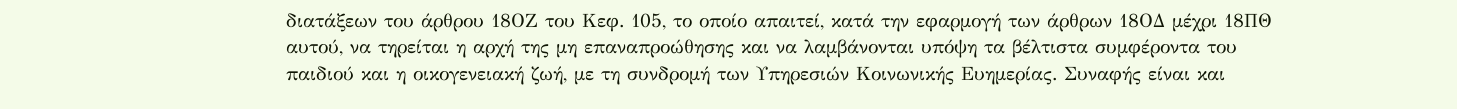διατάξεων του άρθρου 18ΟΖ του Κεφ. 105, το οποίο απαιτεί, κατά την εφαρμογή των άρθρων 18ΟΔ μέχρι 18ΠΘ αυτού, να τηρείται η αρχή της μη επαναπροώθησης και να λαμβάνονται υπόψη τα βέλτιστα συμφέροντα του παιδιού και η οικογενειακή ζωή, με τη συνδρομή των Υπηρεσιών Κοινωνικής Ευημερίας. Συναφής είναι και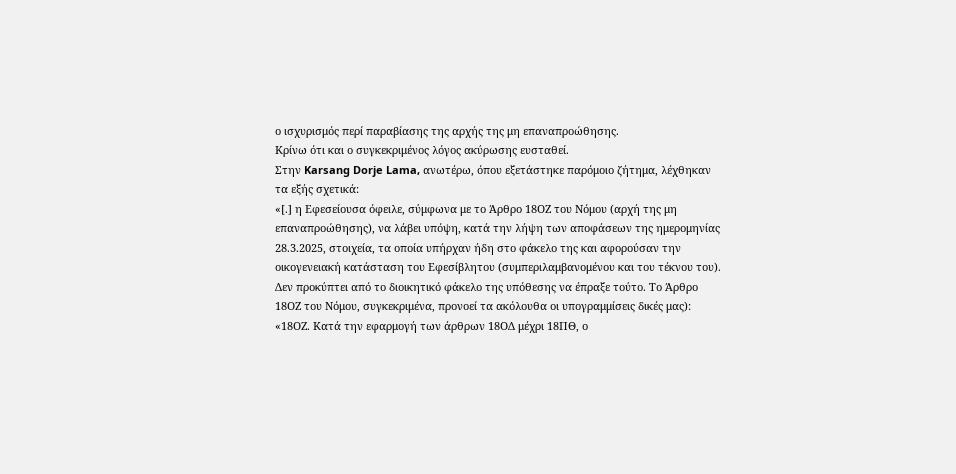ο ισχυρισμός περί παραβίασης της αρχής της μη επαναπροώθησης.
Κρίνω ότι και ο συγκεκριμένος λόγος ακύρωσης ευσταθεί.
Στην Karsang Dorje Lama, ανωτέρω, όπου εξετάστηκε παρόμοιο ζήτημα, λέχθηκαν τα εξής σχετικά:
«[.] η Εφεσείουσα όφειλε, σύμφωνα με το Άρθρο 18ΟΖ του Νόμου (αρχή της μη επαναπροώθησης), να λάβει υπόψη, κατά την λήψη των αποφάσεων της ημερομηνίας 28.3.2025, στοιχεία, τα οποία υπήρχαν ήδη στο φάκελο της και αφορούσαν την οικογενειακή κατάσταση του Εφεσίβλητου (συμπεριλαμβανομένου και του τέκνου του). Δεν προκύπτει από το διοικητικό φάκελο της υπόθεσης να έπραξε τούτο. Το Άρθρο 18ΟΖ του Νόμου, συγκεκριμένα, προνοεί τα ακόλουθα οι υπογραμμίσεις δικές μας):
«18ΟΖ. Κατά την εφαρμογή των άρθρων 18ΟΔ μέχρι 18ΠΘ, ο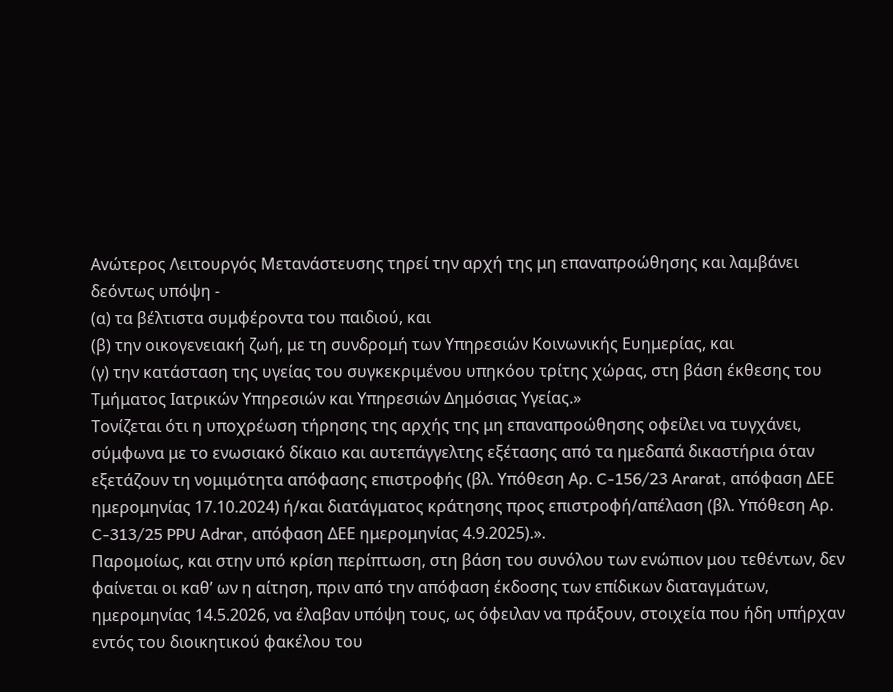Αvώτερoς Λειτουργός Μετανάστευσης τηρεί την αρχή της μη επαναπροώθησης και λαμβάνει δεόντως υπόψη -
(α) τα βέλτιστα συμφέροντα του παιδιού, και
(β) την οικογενειακή ζωή, με τη συνδρομή των Υπηρεσιών Κοινωνικής Ευημερίας, και
(γ) την κατάσταση της υγείας του συγκεκριμένου υπηκόου τρίτης χώρας, στη βάση έκθεσης του Τμήματος Ιατρικών Υπηρεσιών και Υπηρεσιών Δημόσιας Υγείας.»
Τονίζεται ότι η υποχρέωση τήρησης της αρχής της μη επαναπροώθησης οφείλει να τυγχάνει, σύμφωνα με το ενωσιακό δίκαιο και αυτεπάγγελτης εξέτασης από τα ημεδαπά δικαστήρια όταν εξετάζουν τη νομιμότητα απόφασης επιστροφής (βλ. Υπόθεση Αρ. C-156/23 Ararat, απόφαση ΔΕΕ ημερομηνίας 17.10.2024) ή/και διατάγματος κράτησης προς επιστροφή/απέλαση (βλ. Υπόθεση Αρ. C-313/25 PPU Adrar, απόφαση ΔΕΕ ημερομηνίας 4.9.2025).».
Παρομοίως, και στην υπό κρίση περίπτωση, στη βάση του συνόλου των ενώπιον μου τεθέντων, δεν φαίνεται οι καθ’ ων η αίτηση, πριν από την απόφαση έκδοσης των επίδικων διαταγμάτων, ημερομηνίας 14.5.2026, να έλαβαν υπόψη τους, ως όφειλαν να πράξουν, στοιχεία που ήδη υπήρχαν εντός του διοικητικού φακέλου του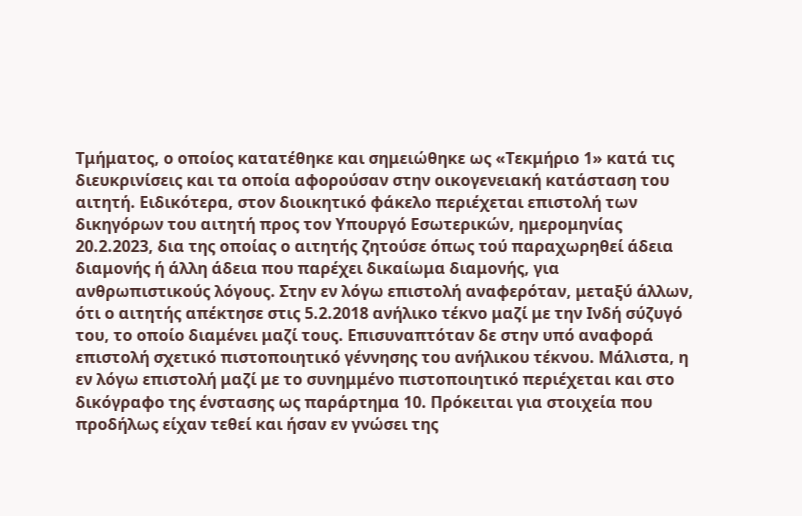Τμήματος, ο οποίος κατατέθηκε και σημειώθηκε ως «Τεκμήριο 1» κατά τις διευκρινίσεις και τα οποία αφορούσαν στην οικογενειακή κατάσταση του αιτητή. Ειδικότερα, στον διοικητικό φάκελο περιέχεται επιστολή των δικηγόρων του αιτητή προς τον Υπουργό Εσωτερικών, ημερομηνίας 20.2.2023, δια της οποίας ο αιτητής ζητούσε όπως τού παραχωρηθεί άδεια διαμονής ή άλλη άδεια που παρέχει δικαίωμα διαμονής, για ανθρωπιστικούς λόγους. Στην εν λόγω επιστολή αναφερόταν, μεταξύ άλλων, ότι ο αιτητής απέκτησε στις 5.2.2018 ανήλικο τέκνο μαζί με την Ινδή σύζυγό του, το οποίο διαμένει μαζί τους. Επισυναπτόταν δε στην υπό αναφορά επιστολή σχετικό πιστοποιητικό γέννησης του ανήλικου τέκνου. Μάλιστα, η εν λόγω επιστολή μαζί με το συνημμένο πιστοποιητικό περιέχεται και στο δικόγραφο της ένστασης ως παράρτημα 10. Πρόκειται για στοιχεία που προδήλως είχαν τεθεί και ήσαν εν γνώσει της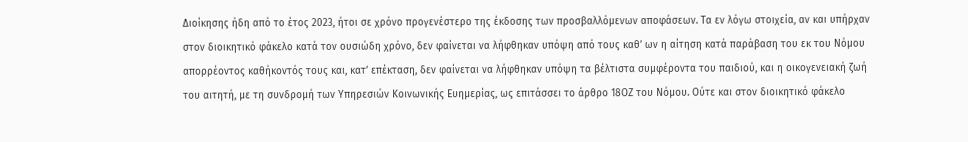Διοίκησης ήδη από το έτος 2023, ήτοι σε χρόνο προγενέστερο της έκδοσης των προσβαλλόμενων αποφάσεων. Τα εν λόγω στοιχεία, αν και υπήρχαν στον διοικητικό φάκελο κατά τον ουσιώδη χρόνο, δεν φαίνεται να λήφθηκαν υπόψη από τους καθ’ ων η αίτηση κατά παράβαση του εκ του Νόμου απορρέοντος καθήκοντός τους και, κατ’ επέκταση, δεν φαίνεται να λήφθηκαν υπόψη τα βέλτιστα συμφέροντα του παιδιού, και η οικογενειακή ζωή του αιτητή, με τη συνδρομή των Υπηρεσιών Κοινωνικής Ευημερίας, ως επιτάσσει το άρθρο 18ΟΖ του Νόμου. Ούτε και στον διοικητικό φάκελο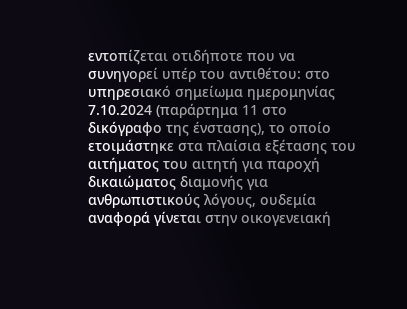εντοπίζεται οτιδήποτε που να συνηγορεί υπέρ του αντιθέτου: στο υπηρεσιακό σημείωμα ημερομηνίας 7.10.2024 (παράρτημα 11 στο δικόγραφο της ένστασης), το οποίο ετοιμάστηκε στα πλαίσια εξέτασης του αιτήματος του αιτητή για παροχή δικαιώματος διαμονής για ανθρωπιστικούς λόγους, ουδεμία αναφορά γίνεται στην οικογενειακή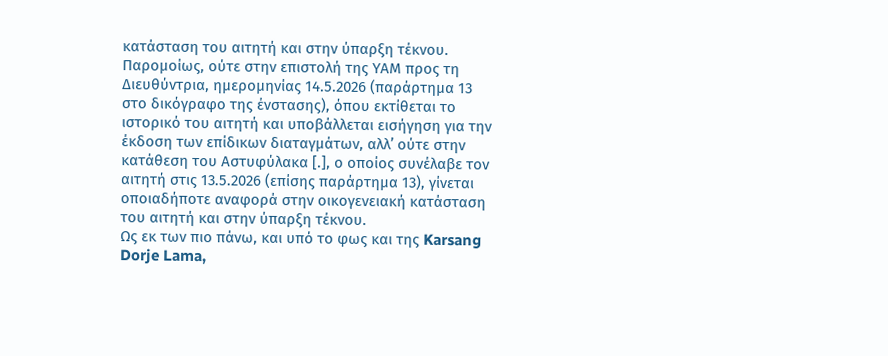κατάσταση του αιτητή και στην ύπαρξη τέκνου. Παρομοίως, ούτε στην επιστολή της ΥΑΜ προς τη Διευθύντρια, ημερομηνίας 14.5.2026 (παράρτημα 13 στο δικόγραφο της ένστασης), όπου εκτίθεται το ιστορικό του αιτητή και υποβάλλεται εισήγηση για την έκδοση των επίδικων διαταγμάτων, αλλ’ ούτε στην κατάθεση του Αστυφύλακα [.], ο οποίος συνέλαβε τον αιτητή στις 13.5.2026 (επίσης παράρτημα 13), γίνεται οποιαδήποτε αναφορά στην οικογενειακή κατάσταση του αιτητή και στην ύπαρξη τέκνου.
Ως εκ των πιο πάνω, και υπό το φως και της Karsang Dorje Lama,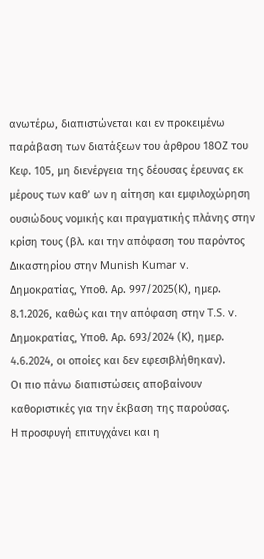ανωτέρω, διαπιστώνεται και εν προκειμένω παράβαση των διατάξεων του άρθρου 18ΟΖ του Κεφ. 105, μη διενέργεια της δέουσας έρευνας εκ μέρους των καθ’ ων η αίτηση και εμφιλοχώρηση ουσιώδους νομικής και πραγματικής πλάνης στην κρίση τους (βλ. και την απόφαση του παρόντος Δικαστηρίου στην Munish Kumar v. Δημοκρατίας, Υποθ. Αρ. 997/2025(Κ), ημερ. 8.1.2026, καθώς και την απόφαση στην T.S. v. Δημοκρατίας, Υποθ. Αρ. 693/2024 (Κ), ημερ. 4.6.2024, οι οποίες και δεν εφεσιβλήθηκαν).
Οι πιο πάνω διαπιστώσεις αποβαίνουν καθοριστικές για την έκβαση της παρούσας.
Η προσφυγή επιτυγχάνει και η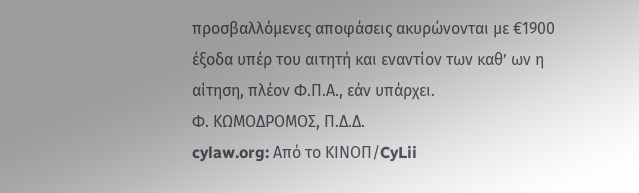προσβαλλόμενες αποφάσεις ακυρώνονται με €1900 έξοδα υπέρ του αιτητή και εναντίον των καθ’ ων η αίτηση, πλέον Φ.Π.Α., εάν υπάρχει.
Φ. ΚΩΜΟΔΡΟΜΟΣ, Π.Δ.Δ.
cylaw.org: Από το ΚΙΝOΠ/CyLii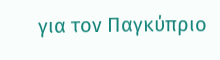για τον Παγκύπριο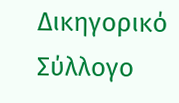Δικηγορικό Σύλλογο